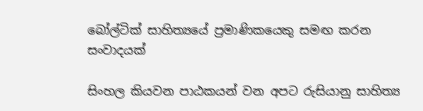බෝල්ටික් සාහිත්‍යයේ ප්‍රමාණිකයෙකු සමඟ කරන සංවාදයක්

සිංහල කියවන පාඨකයන් වන අපට රුසියානු සාහිත්‍ය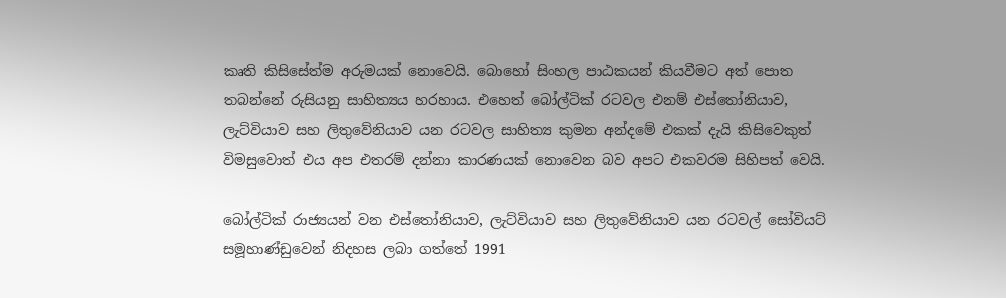කෘති කි‍සිසේත්ම අරුමයක් නොවෙයි. බොහෝ සිංහල පාඨකයන් කියවීමට අත් පොත තබන්නේ රුසියනු සාහිත්‍යය හරහාය. එහෙත් බෝල්ටික් රටවල එනම් එස්තෝනියාව, ලැට්වියාව සහ ලිතුවේනියාව යන රටවල සාහිත්‍ය කුමන අන්දමේ එකක් දැයි කිසිවෙකුත් විමසුවොත් එය අප එතරම් දන්නා කාරණයක් නොවෙන බව අපට එකවරම සිහිපත් වෙයි.

බෝල්ටික් රාජ්‍යයන් වන එස්තෝනියාව, ලැට්වියාව සහ ලිතුවේනියාව යන රටවල් සෝවියට් සමූහාණ්ඩුවෙන් නිදහස ලබා ගත්තේ 1991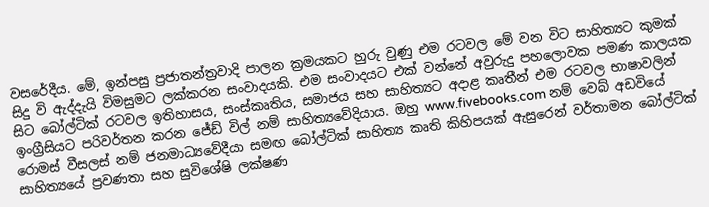වසරේදීය. මේ, ඉන්පසු ප්‍රජාතන්ත්‍රවාදි පාලන ක්‍රමයකට හුරු වුණු එම රටවල මේ වන විට සාහිත්‍යට කුමක් සිදු වි ඇද්දැයි විමසුමට ලක්කරන සංවාදයකි. එම සංවාදයට එක් වන්නේ අවුරුදු පහලොවක පමණ කාලයක සිට බෝල්ටික් රටවල ඉතිහාසය, සංස්කෘතිය, සමාජය සහ සාහිත්‍යට අදාළ කෘතීන් එම රටවල භාෂාවලින් ඉංග්‍රීසියට පරිවර්තන කරන ජේඩ් විල් නම් සාහිත්‍යවේදියාය. ඔහු www.fivebooks.com නම් වෙබ් අඩවියේ රොමස් වීසලස් නම් ජනමාධ්‍යවේදීයා සමඟ බෝල්ටික් සාහිත්‍ය කෘති කිහිපයක් ඇසුරෙන් වර්තාමන බෝල්ටික් සාහිත්‍යයේ ප්‍රවණතා සහ සුවිශේෂි ලක්ෂණ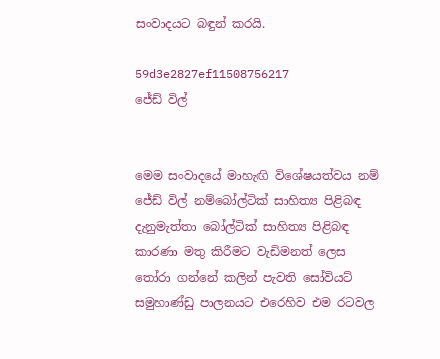සංවාදයට බඳුන් කරයි.

59d3e2827ef11508756217
ජේඩ් විල්


මෙම සංවාදයේ මාහැඟි විශේෂයත්වය නම් ජේඩ් විල් නම්බෝල්ටික් සාහිත්‍ය පිළිබඳ දැනුමැත්තා බෝල්ටික් සාහිත්‍ය පිළිබඳ කාරණා මතු කිරීමට වැඩිමනත් ලෙස තෝරා ගන්නේ කලින් පැවති සෝවියට් සමුහාණ්ඩු පාලනයට එරෙහිව එම රටවල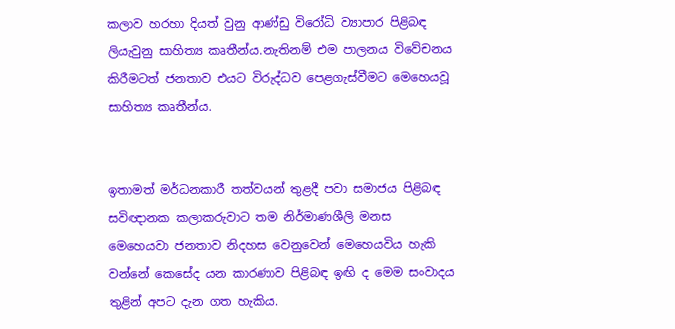කලාව හරහා දියත් වුනු ආණ්ඩු විරෝධි ව්‍යාපාර පිළිබඳ ලියැවුනු සාහිත්‍ය කෘතීන්ය.නැතිනම් එම පාලනය විවේචනය කිරීමටත් ජනතාව එයට විරුද්ධව පෙළගැස්වීමට මෙහෙයවූ සාහිත්‍ය කෘතීන්ය.


ඉතාමත් මර්ධනකාරී තත්වයන් තුළදී පවා සමාජය පිළිබඳ සවිඥානක කලාකරුවාට තම නිර්මාණශීලි මනස මෙහෙයවා ජනතාව නිදහස වෙනුවෙන් මෙහෙයවිය හැකි වන්නේ කෙසේද යන කාරණාව පිළිබඳ ඉඟි ද මෙම සංවාදය තුළින් අපට දැන ගත හැකිය.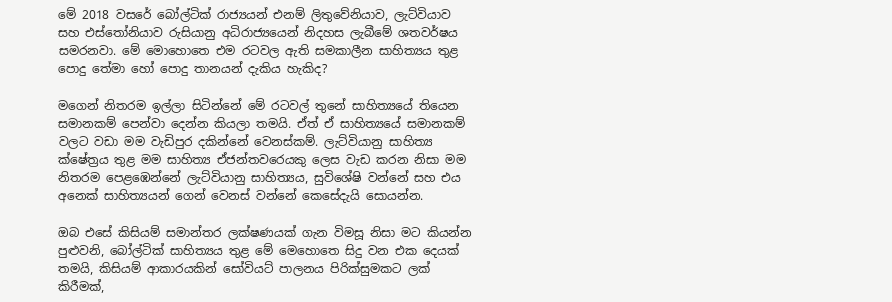මේ 2018 වසරේ බෝල්ටික් රාජ්‍යයන් එනම් ලිතුවේනියාව, ලැට්වියාව සහ එස්තෝනියාව රුසියානු අධිරාජ්‍යයෙන් නිදහස ලැබීමේ ශතවර්ෂය සමරනවා. මේ මොහොතෙ එම රටවල ඇති සමකාලීන සාහිත්‍යය තුළ පොදු තේමා හෝ පොදු තානයන් දැකිය හැකිද?

මගෙන් නිතරම ඉල්ලා සිටින්නේ මේ රටවල් තුනේ සාහිත්‍යයේ තියෙන සමානකම් පෙන්වා දෙන්න කියලා තමයි. ඒත් ඒ සාහිත්‍යයේ සමානකම් වලට වඩා මම වැඩිපුර දකින්නේ වෙනස්කම්. ලැට්වියානු සාහිත්‍ය ක්ෂේත්‍රය තුළ මම සාහිත්‍ය ඒජන්තවරෙයකු ලෙස වැඩ කරන නිසා මම නිතරම පෙළඹෙන්නේ ලැට්වියානු සාහිත්‍යය, සුවිශේෂි වන්නේ සහ එය අනෙක් සාහිත්‍යයන් ගෙන් වෙනස් වන්නේ කෙසේදැයි සොයන්න.

ඔබ එසේ කිසියම් සමාන්තර ලක්ෂණයක් ගැන විමසූ නිසා මට කියන්න පුළුවනි, බෝල්ටික් සාහිත්‍යය තුළ මේ මෙහොතෙ සිදු වන එක දෙයක් තමයි, කිසියම් ආකාරයකින් සෝවියට් පාලනය පිරික්සුමකට ලක් කිරීමක්,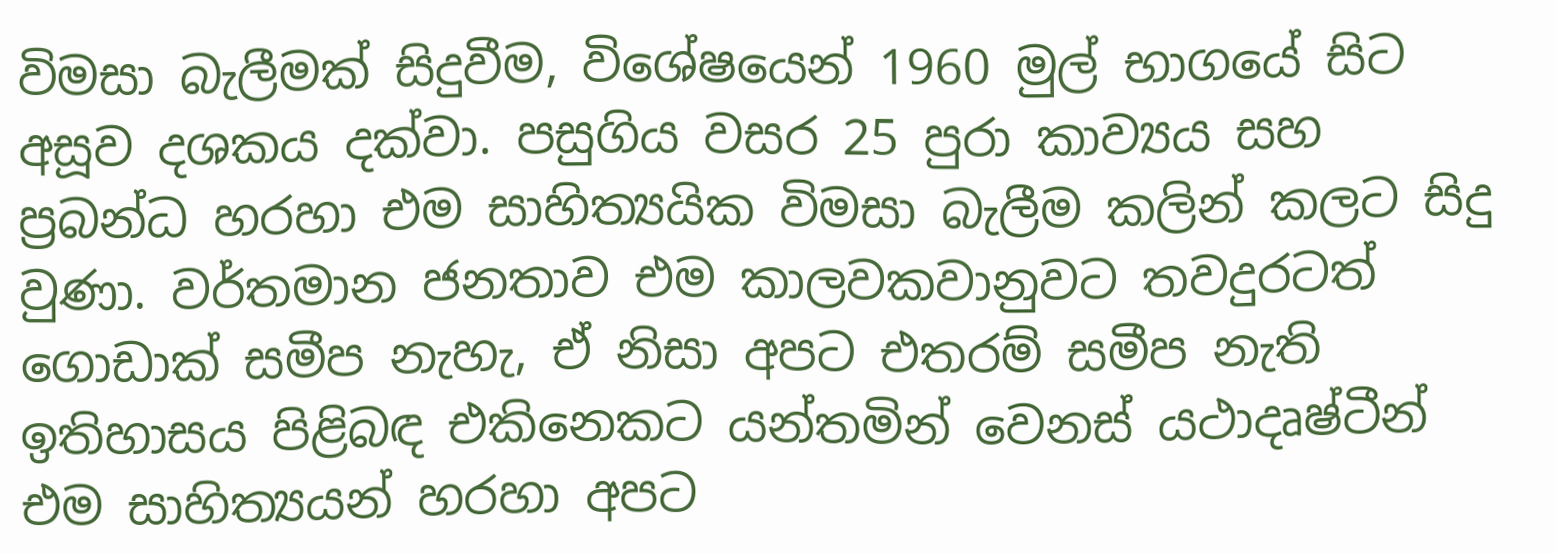විමසා බැලීමක් සිදුවීම, විශේෂයෙන් 1960 මුල් භාගයේ සිට අසූව දශකය දක්වා. පසුගිය වසර 25 පුරා කාව්‍යය සහ ප්‍රබන්ධ හරහා එම සාහිත්‍යයික විමසා බැලීම කලින් කලට සිදු වුණා. වර්තමාන ජනතාව එම කාලවකවානුවට තවදුරටත් ගොඩාක් සමීප නැහැ, ඒ නිසා අපට එතරම් සමීප නැති ඉතිහාසය පිළිබඳ එකිනෙකට යන්තමින් වෙනස් යථාදෘෂ්ටීන් එම සාහිත්‍යයන් හරහා අපට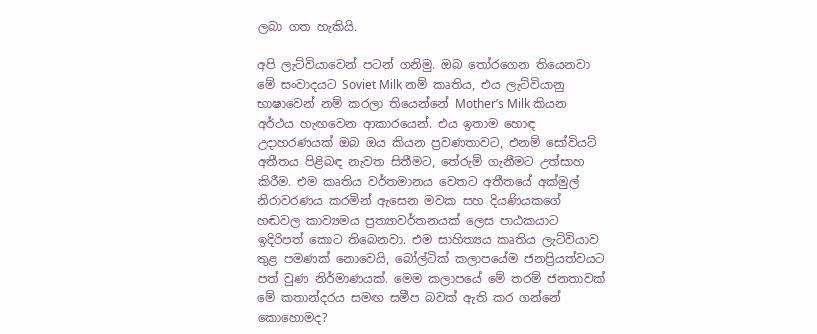ලබා ගත හැකියි.

අපි ලැට්වියාවෙන් පටන් ගනිමු. ඔබ තෝරගෙන තියෙනවා මේ සංවාදයට Soviet Milk නම් කෘතිය, එය ලැට්වියානු භාෂාවෙන් නම් කරලා තියෙන්නේ Mother’s Milk කියන අර්ථය හැඟවෙන ආකාරයෙන්. එය ඉතාම හොඳ උදාහරණයක් ඔබ ඔය කියන ප්‍රවණතාවට, එනම් සෝවියට් අතීතය පිළිබඳ නැවත සිතීමට, තේරුම් ගැනීමට උත්සාහ කිරීම. එම කෘතිය වර්තමානය වෙතට අතීතයේ අක්මුල් නිරාවරණය කරමින් ඇසෙන මවක සහ දියණියකගේ හඬවල කාව්‍යමය ප්‍රත්‍යාවර්තනයක් ලෙස පාඨකයාට ඉදිරිපත් කොට තිබෙනවා. එම සාහිත්‍යය කෘතිය ලැට්වියාව තුළ පමණක් නොවෙයි, බෝල්ටික් කලාපයේම ජනප්‍රියත්වයට පත් වුණ නිර්මාණයක්. මෙම කලාපයේ මේ තරම් ජනතාවක් මේ කතාන්දරය සමඟ සමීප බවක් ඇති කර ගන්නේ කොහොමද?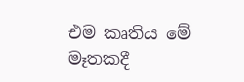එම කෘතිය මේ මෑතකදී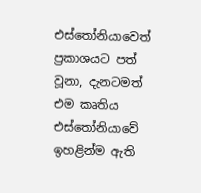එස්තෝනියාවෙත් ප්‍රකාශයට පත් වූනා, දැනටමත් එම කෘතිය එස්තෝනියාවේ ඉහළින්ම ඇති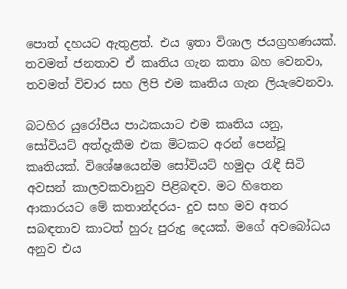පොත් දහයට ඇතුළත්. එය ඉතා විශාල ජයග්‍රහණයක්. තවමත් ජනතාව ඒ කෘතිය ගැන කතා බහ වෙනවා, තවමත් විචාර සහ ලිපි එම කෘතිය ගැන ලියැවෙනවා.

බටහිර යුරෝපීය පාඨකයාට එම කෘතිය යනු, සෝවියට් අත්දැකීම එක මිටකට අරන් පෙන්වූ කෘතියක්. විශේෂයෙන්ම සෝවියට් හමුදා රැඳී සිටි අවසන් කාලවකවානුව පිළිබඳව. මට හිතෙන ආකාරයට මේ කතාන්දරය- දුව සහ මව අතර සබඳතාව කාටත් හුරු පුරුදු දෙයක්. මගේ අවබෝධය අනුව එය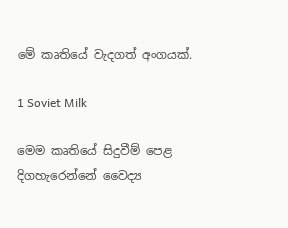මේ කෘතියේ වැදගත් අංගයක්.

1 Soviet Milk

මෙම කෘතියේ සිදුවීම් පෙළ දිගහැරෙන්නේ වෛද්‍ය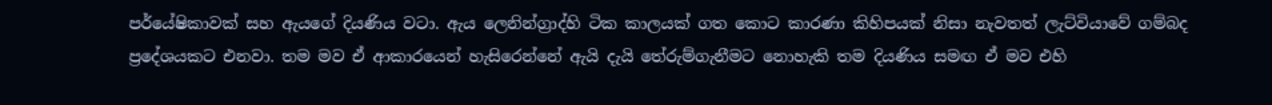පර්යේෂිකාවක් සහ ඇයගේ දියණිය වටා. ඇය ලෙනින්ග්‍රාද්හි ටික කාලයක් ගත කොට කාරණා කිහිපයක් නිසා නැවතත් ලැට්වියාවේ ගම්බද ප්‍රදේශයකට එනවා. තම මව ඒ ආකාරයෙන් හැසිරෙන්නේ ඇයි දැයි තේරුම්ගැනීමට නොහැකි තම දියණිය සමඟ ඒ මව එහි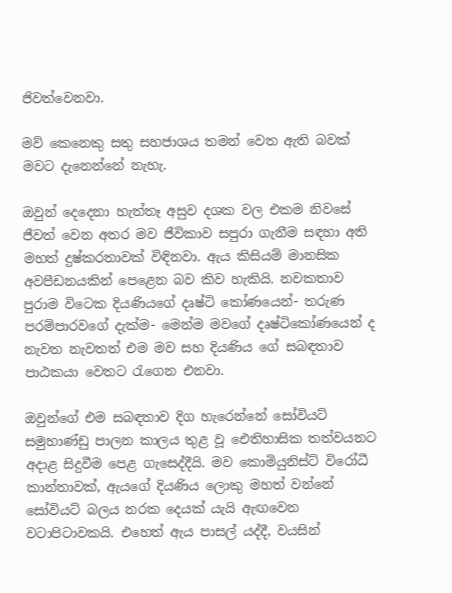ජිවත්වෙනවා.

මව් කෙනෙකු සතු සහජාශය තමන් වෙත ඇති බවක් මවට දැනෙන්නේ නැහැ.

ඔවුන් දෙදෙනා හැත්තෑ අසුව දශක වල එකම නිවසේ ජීවත් වෙන අතර මව ජීවිකාව සපුරා ගැනීම සඳහා අති මහත් දුෂ්කරතාවක් විඳිනවා. ඇය කිසියම් මානසික අවපීඩනයකින් පෙළෙන බව කිව හැකියි. නවකතාව පුරාම විටෙක දියණියගේ දෘෂ්ටි කෝණයෙන්- තරුණ පරම්පාරව‍ගේ දැක්ම- මෙන්ම මවගේ දෘෂ්ටිකෝණයෙන් ද නැවත නැවතත් එම මව සහ දියණිය ගේ සබඳතාව පාඨකයා වෙතට රැගෙන එනවා.

ඔවුන්ගේ එම සබඳතාව දිග හැරෙන්නේ සෝවියට් සමුහාණ්ඩු පාලන කාලය තුළ වූ ඓතිහාසික තත්වයනට අදාළ සිදුවීම පෙළ ගැසෙද්දීයි. මව කොමියුනිස්ට් විරෝධී කාන්තාවක්, ඇයගේ දියණිය ලොකු මහත් වන්නේ සෝවියට් බලය නරක දෙයක් යැයි ඇඟවෙන වටාපිටාවකයි. එහෙත් ඇය පාසල් යද්දී, වයසින්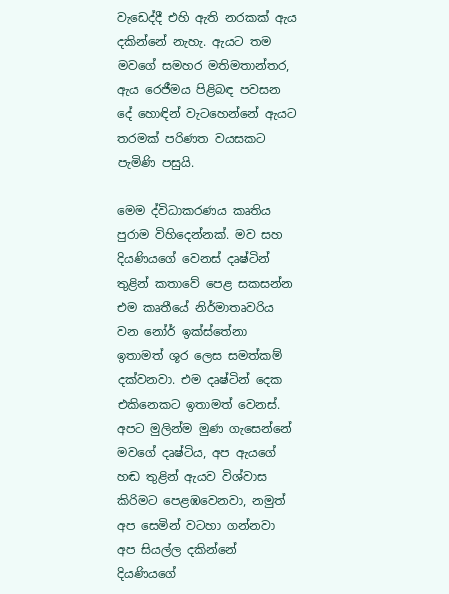වැඩෙද්දී එහි ඇති නරකක් ඇය දකින්නේ නැහැ. ඇයට තම මවගේ සමහර මතිමතාන්තර, ඇය රෙජීමය පිළිබඳ පවසන දේ හොඳින් වැටහෙන්නේ ඇයට තරමක් පරිණත වයසකට පැමිණි පසුයි.

මෙම ද්විධාකරණය කෘතිය පුරාම විහිදෙන්නක්. මව සහ දියණියගේ වෙනස් දෘෂ්ටින් තුළින් කතාවේ පෙළ සකසන්න එම කෘතීයේ නිර්මාතෘවරිය වන නෝර් ඉක්ස්තේනා ඉතාමත් ශූර ලෙස සමත්කම් දක්වනවා. එම දෘෂ්ටින් දෙක එකිනෙකට ඉතාමත් වෙනස්. අපට මුලින්ම මුණ ගැසෙන්නේ මවගේ දෘෂ්ටිය, අප ඇයගේ හඬ තුළින් ඇයව විශ්වාස කිරිමට පෙළඹවෙනවා, නමුත් අප සෙමින් වටහා ගන්නවා අප සියල්ල දකින්නේ දියණියගේ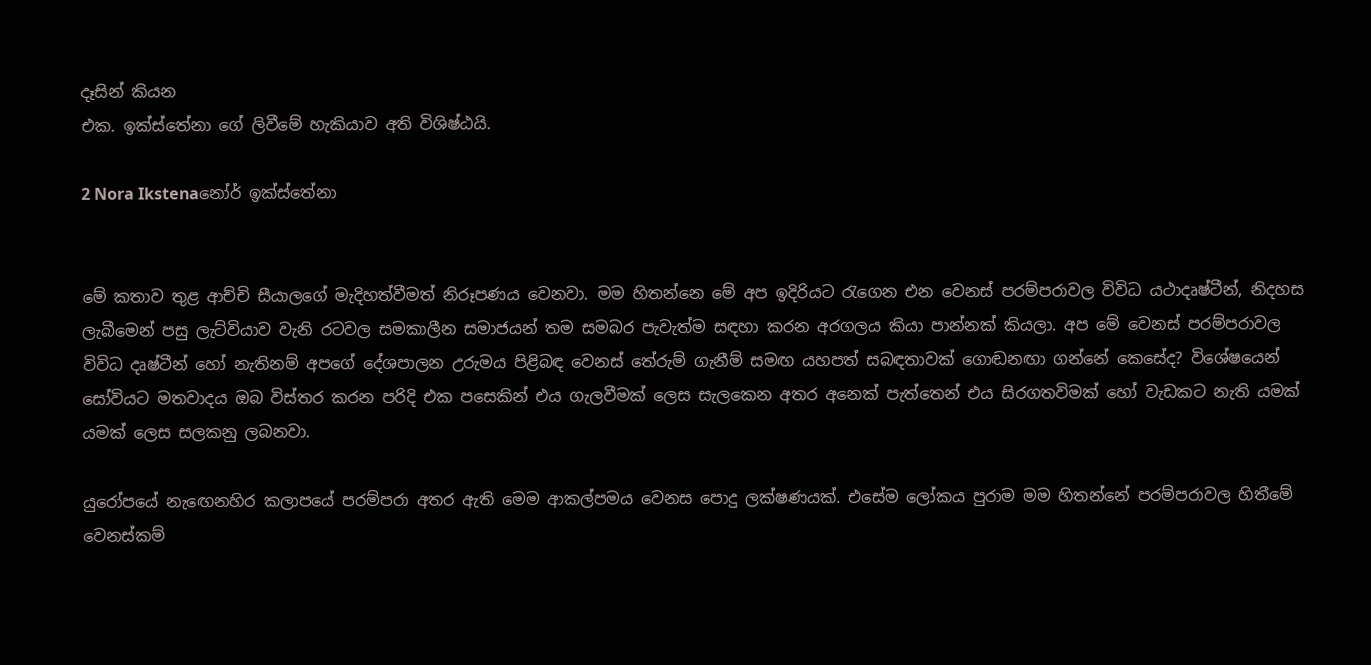දෑසින් කියන
එක. ඉක්ස්තේනා ගේ ලිවීමේ හැකියාව අති විශිෂ්ඨයි.

2 Nora Ikstenaනෝර් ඉක්ස්තේනා


මේ කතාව තුළ ආච්චි සීයාලගේ මැදිහත්වීමත් නිරූපණය වෙනවා. මම හිතන්නෙ මේ අප ඉදිරියට රැගෙන එන වෙනස් පරම්පරාවල විවිධ යථාදෘෂ්ටීන්, නිදහස ලැබීමෙන් පසු ලැට්වියාව වැනි රටවල සමකාලීන සමාජයන් තම සමබර පැවැත්ම සඳහා කරන අරගලය කියා පාන්නක් කියලා. අප මේ වෙනස් පරම්පරාවල විවිධ දෘෂ්ටීන් හෝ නැතිනම් අපගේ දේශප‍ාලන උරුමය පිළිබඳ වෙනස් තේරුම් ගැනීම් සමඟ යහපත් සබඳතාවක් ගොඬනඟා ගන්නේ කෙසේද? විශේෂයෙන් සෝවියට මතවාදය ඔබ විස්තර කරන පරිදි එක පසෙකින් එය ගැලවීමක් ලෙස සැලකෙන අතර අනෙක් පැත්තෙන් එය සිරගතවිමක් හෝ වැඩකට නැති යමක් යමක් ලෙස සලකනු ලබනවා.

යුරෝපයේ නැ‍‍ඟෙනහිර කලාපයේ පරම්පරා අතර ඇති මෙම ආකල්පමය වෙනස පොදු ලක්ෂණයක්. එසේම ලෝකය පුරාම මම හිතන්නේ පරම්පරාවල හිත‍ීමේ වෙනස්කම්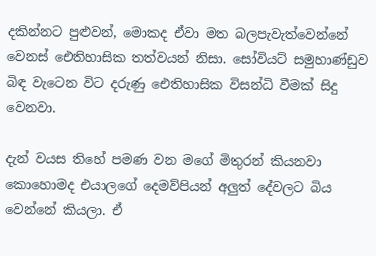දකින්නට පුළුවන්, මොකද ඒවා මත බලපැවැත්වෙන්නේ වෙනස් ඓතිහාසික තත්වයන් නිසා. සෝවියට් සමුහාණ්ඩුව බිඳ වැටෙන විට දරුණු ඓතිහාසික විසන්ධි වීමක් සිදු වෙනවා.

දැන් වයස තිහේ පමණ වන මගේ මිතුරන් කියනවා කොහොමද එයාලගේ දෙමව්පියන් අලුත් දේවලට බිය වෙන්නේ කියලා. ඒ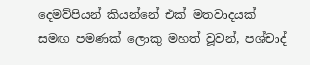දෙමව්පියන් කියන්නේ එක් මතවාදයක් සමඟ පමණක් ලොකු මහත් වූවන්, පශ්චාද්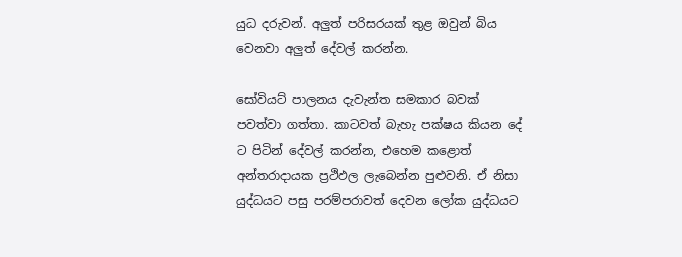යුධ දරුවන්. අලුත් පරිසරයක් තුළ ඔවුන් බිය වෙනවා අලුත් දේවල් කරන්න.

සෝවියට් පාලනය දැවැන්ත සමකාර බවක් පවත්වා ගත්තා. කාටවත් බැහැ පක්ෂය කියන දේ ට පිටින් දේවල් කරන්න, එහෙම කළොත් අන්තරාදායක ප්‍රථිඵල ලැබෙන්න පුළුවනි. ඒ නිසා යුද්ධයට පසු පරම්පරාවත් දෙවන ලෝක යුද්ධයට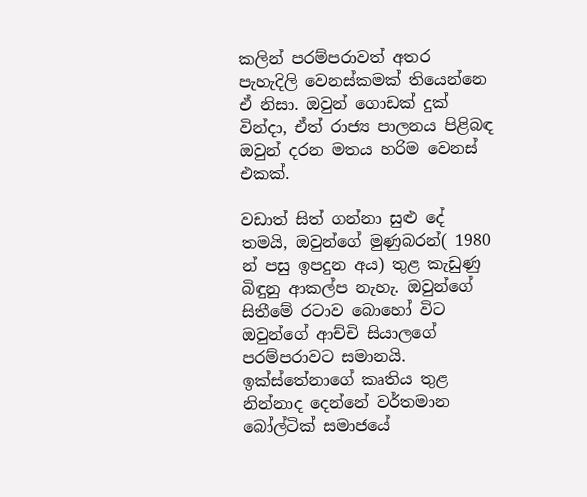කලින් පරම්පරා‍වත් අතර පැහැදිලි වෙනස්කමක් තියෙන්නෙ ඒ නිසා. ඔවුන් ගොඩක් දුක් වින්දා, ඒත් රාජ්‍ය පාලනය පිළිබඳ ඔවුන් දරන මතය හරිම වෙනස් එකක්.

වඩාත් සිත් ගන්නා සුළු දේ තමයි, ඔවුන්ගේ මුණුබරන්( 1980 න් පසු ඉපදුන අය) තුළ කැඩුණු බිඳුනු ආකල්ප නැහැ. ඔවුන්ගේ සිතීමේ රටාව බොහෝ විට ඔවුන්ගේ ආච්චි සියාලගේ පරම්පරාවට සමානයි. ඉක්ස්තේනාගේ කෘතිය තුළ නින්නාද දෙන්නේ වර්තමාන බෝල්ටික් සමාජයේ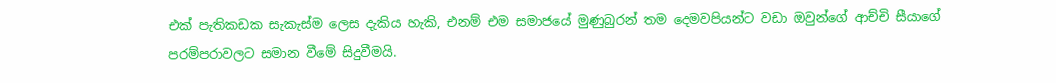එක් පැතිකඩක සැකැස්ම ලෙස දැකිය හැකි, එනම් එම සමාජයේ මුණුබුරන් තම දෙමවපියන්ට වඩා ඔවුන්‍ගේ ආච්චි සීයාගේ පරම්පරාවලට සමාන වීමේ සිදුවීමයි.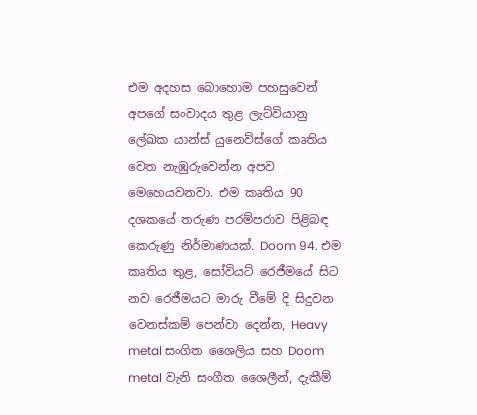එම අදහස බොහොම පහසුවෙන් අපගේ සංවාදය තුළ ලැට්වියානු ලේඛක යාන්ස් යුනෙව්ස්ගේ කෘතිය වෙත නැඹුරුවෙන්න අපව මෙහෙයවනවා. එම කෘතිය 90 දශකයේ තරුණ පරම්පරාව පිළිබඳ කෙරුණු නිර්මාණයක්. Doom 94. එම කෘතිය තුළ, සෝවියට් රෙජීමයේ සිට නව රෙජීමයට මාරු වීමේ දි සිදුවන වෙනස්කම් පෙන්වා දෙන්න, Heavy metal සංගිත ශෛලිය සහ Doom metal වැනි සංගීත ශෛලීන්, දැකීම්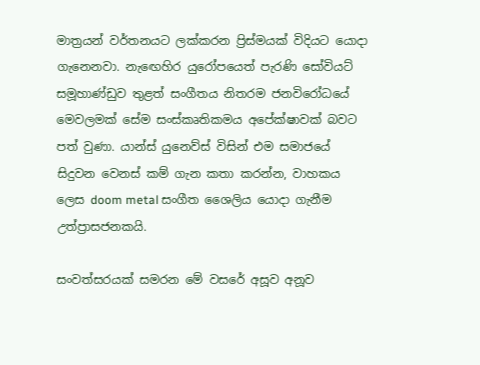මාත්‍රයන් වර්තනයට ලක්කරන ප්‍රිස්මයක් විදියට යොදා ගැනෙනවා. නැ‍‍‍ඟෙහිර යුරෝපයෙත් පැරණි සෝවියට් සමූහාණ්ඩුව තුළත් සංගීතය නිතරම ජනවිරෝධයේ මෙවලමක් සේම සංස්කෘතිකමය අපේක්ෂාවක් බවට පත් වුණා. යාන්ස් යුනෙව්ස් විසින් එම සමාජයේ සිදුවන වෙනස් කම් ගැන කතා කරන්න, වාහකය ලෙස doom metal සංගීත ශෛලිය යොදා ගැනීම උත්ප්‍රාසජනකයි.

සංවත්සරයක් සමරන මේ වසරේ අසූව අනූව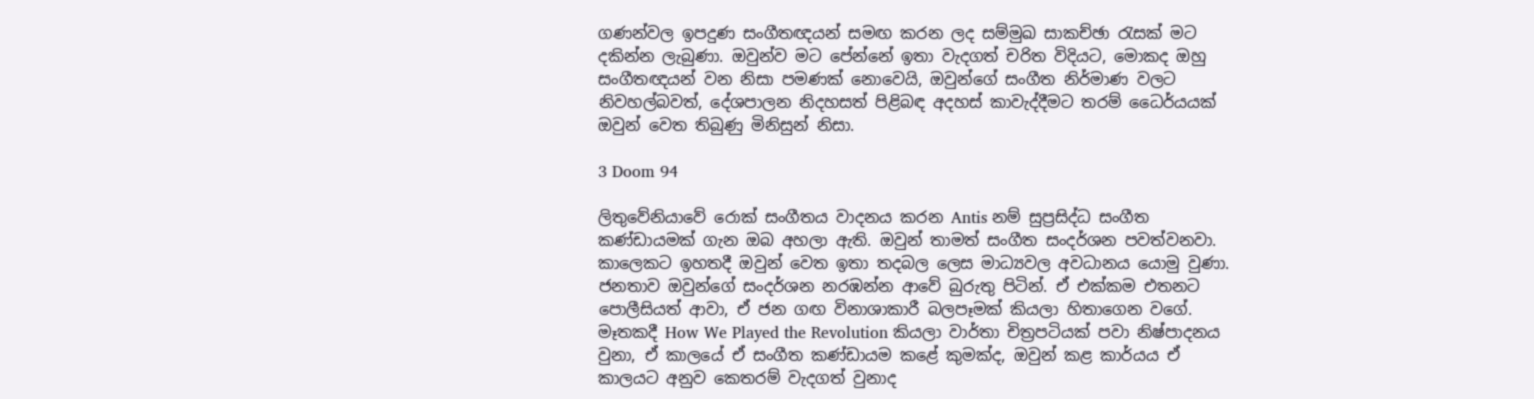ගණන්වල ඉපදුණ සංගීතඥයන් සමඟ කරන ලද සම්මුඛ සාකච්ඡා රැසක් මට දකින්න ලැබුණා. ඔවුන්ව මට පේන්නේ ඉතා වැදගත් චරිත විදියට, මොකද ඔහු සංගීතඥයන් වන නිසා පමණක් නොවෙයි, ඔවුන්ගේ සංගීත නිර්මාණ වලට නිවහල්බවත්, දේශපාලන නිදහසත් පිළිබඳ අදහස් කාවැද්දීමට තරම් ධෛර්යයක් ඔවුන් වෙත තිබුණු මිනිසුන් නිසා.

3 Doom 94

ලිතුවේනියාවේ රොක් සංගීතය වාදනය කරන Antis නම් සුප්‍රසිද්ධ සංගීත කණ්ඩායමක් ගැන ඔබ අහලා ඇති. ඔවුන් තාමත් සංගීත සංදර්ශන පවත්වනවා. කාලෙකට ඉහතදී ඔවුන් වෙත ඉතා තදබල ලෙස මාධ්‍යවල අවධානය යොමු වුණා. ජනතාව ඔවුන්ගේ සංදර්ශන නරඹන්න ආවේ බුරුතු පිටින්. ඒ එක්කම එතනට පොලීසියත් ආවා, ඒ ජන ගඟ විනාශාකාරී බලපෑමක් කියලා හිත‍ාගෙන වගේ. මෑතකදී How We Played the Revolution කියලා වාර්තා චිත්‍රපටියක් පවා නිෂ්පාදනය වුනා, ඒ කාලයේ ඒ සංගීත කණ්ඩායම කළේ කුමක්ද, ඔවුන් කළ කාර්යය ඒ කාලයට අනුව කෙතරම් වැදගත් වුනාද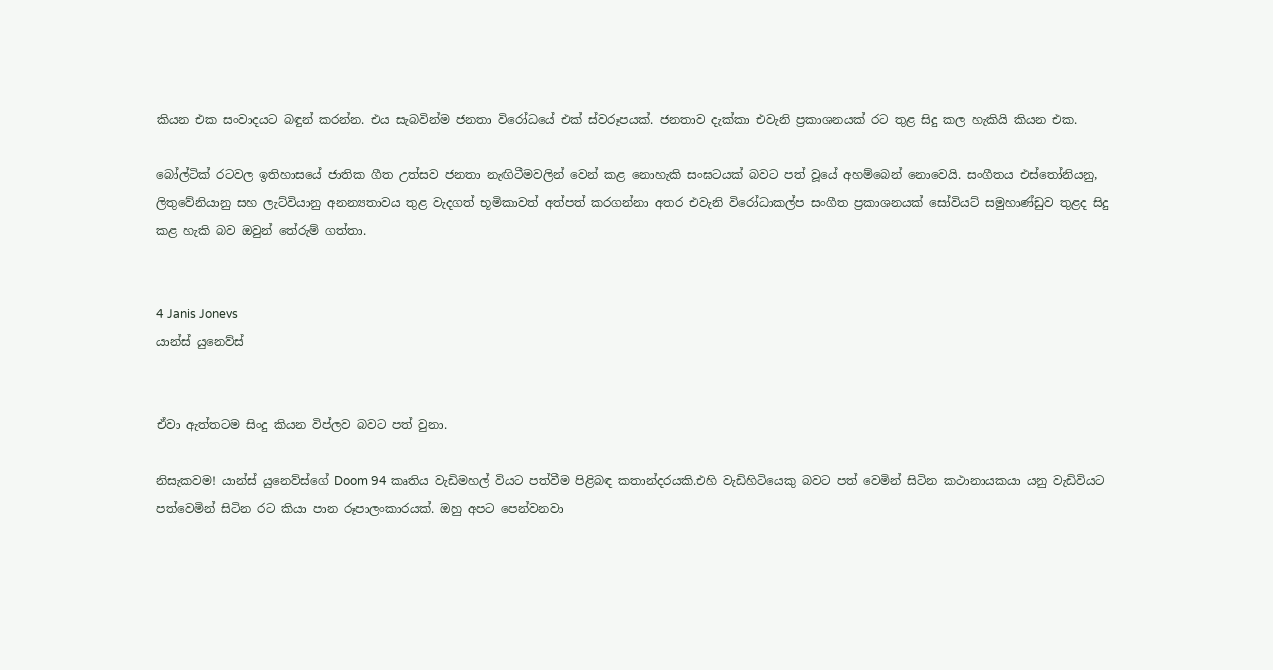කියන එක සංවාදයට බඳුන් කරන්න. එය සැබවින්ම ජනතා විරෝධයේ එක් ස්වරූපයක්. ජනතාව දැක්කා එවැනි ප්‍රකාශනයක් රට තුළ සිදු කල හැකියි කියන එක.

බෝල්ටික් රටවල ඉතිහාසයේ ජාතික ගීත උත්සව ජනතා නැඟිටීමවලින් වෙන් කළ නොහැකි සංඝටයක් බවට පත් වූයේ අහම්බෙන් නොවෙයි. සංගීතය එස්තෝනියනු, ලිතුවේනියානු සහ ලැට්වියානු අනන්‍යතාවය තුළ වැදගත් භූමිකාවත් අත්පත් කරගන්නා අතර එවැනි විරෝධාකල්ප සංගීත ප්‍රකාශනයක් සෝවියට් සමුහාණ්ඩුව තුළද සිදු කළ හැකි බව ඔවුන් තේරුම් ගත්තා.


4 Janis Jonevs
යාන්ස් යුනෙව්ස්


ඒවා ඇත්තටම සිංදු කියන විප්ලව බවට පත් වුනා.

නිසැකවම! යාන්ස් යුනෙව්ස්ගේ Doom 94 කෘතිය වැඩිමහල් වියට පත්වීම පිළිබඳ කතාන්දරයකි.එහි වැඩිහිටියෙකු බවට පත් වෙමින් සිටින කථානායකයා යනු වැඩිවියට පත්වෙමින් සිටින රට කියා පාන රූපාලංකාරයක්. ඔහු අපට පෙන්වනවා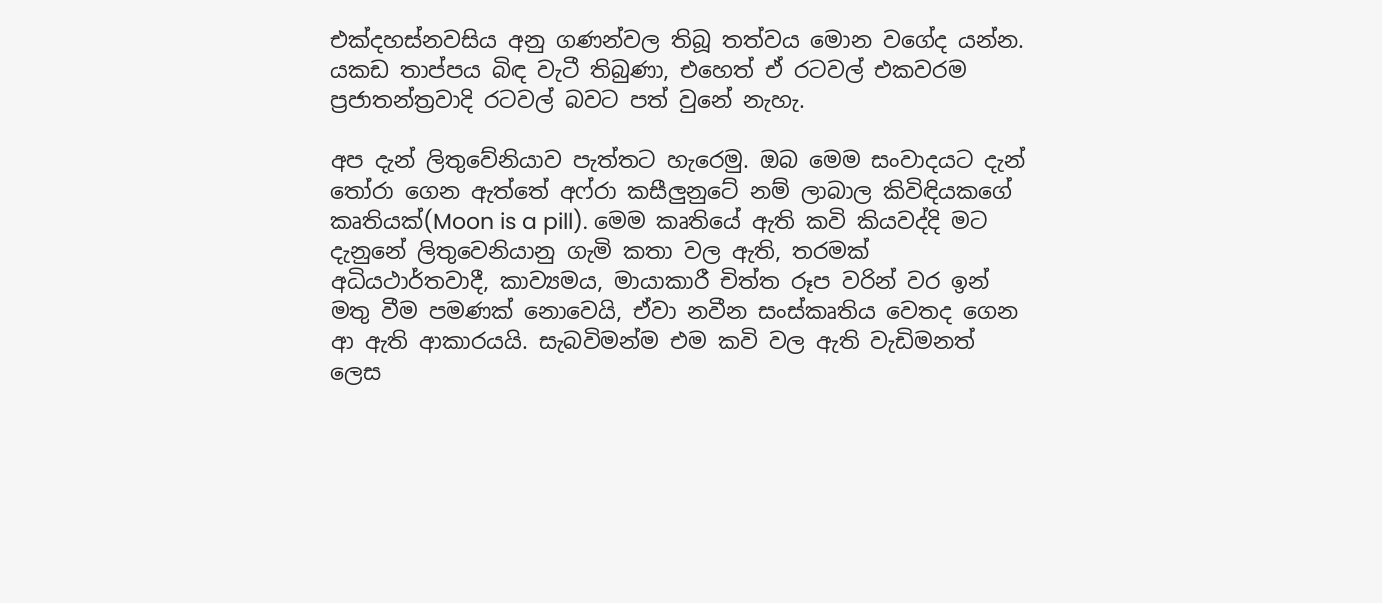එක්දහස්නවසිය අනු ගණන්වල තිබූ තත්වය මොන වගේද යන්න. යකඩ තාප්පය බිඳ වැටී තිබුණා, එහෙත් ඒ රටවල් එකවරම ප්‍රජාතන්ත්‍රවාදි රටවල් බවට පත් වුනේ නැහැ.

අප දැන් ලිතුවේනියාව පැත්තට හැරෙමු. ඔබ මෙම සංවාදයට දැන් තෝරා ගෙන ඇත්තේ අෆ්රා කසීලුනුටේ නම් ලාබාල කිවිඳියකගේ කෘතියක්(Moon is a pill). මෙම කෘතියේ ඇති කවි කියවද්දි මට දැනුනේ ලිතුවෙනියානු ගැමි කතා වල ඇති, තරමක් අධියථාර්තවාදී, කාව්‍යමය, මායාකාරී චිත්ත රූප වරින් වර ඉන් මතු වීම පමණක් නොවෙයි, ඒවා නවීන සංස්කෘතිය වෙතද ගෙන ආ ඇති ආකාරයයි. සැබවිමන්ම එම කවි වල ඇති වැඩිමනත් ලෙස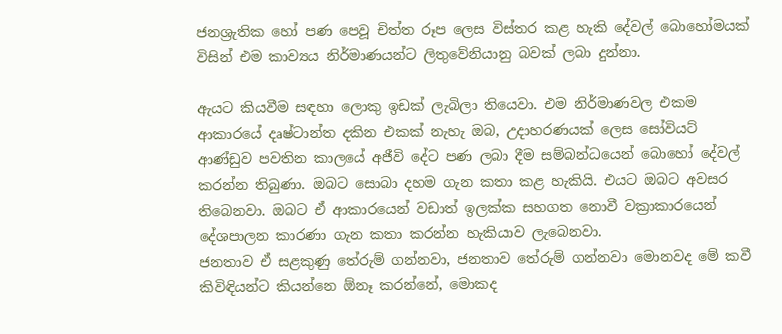ජනශ්‍රැතික හෝ පණ පෙවූ චිත්ත රූප ලෙස විස්තර කළ හැකි දේවල් බොහෝමයක් විසින් එම කාව්‍යය නිර්මාණයන්ට ලිතුවේනියානු බවක් ලබා දුන්නා.

ඇයට කියවීම සඳහා ලොකු ඉඩක් ලැබිලා තියෙවා. එම නිර්මාණවල එකම ආකාරයේ දෘෂ්ටාන්ත දකින එකක් නැහැ ඔබ, උදාහරණයක් ලෙස සෝවියට් ආණ්ඩුව පවතින කාලයේ අජීවි දේට පණ ලබා දීම සම්බන්ධයෙන් බොහෝ දේවල් කරන්න තිබුණා. ඔබට සොබා දහම ගැන කතා කළ හැකියි. එයට ඔබට අවසර තිබෙනවා. ඔබට ඒ ආකාරයෙන් වඩාත් ඉලක්ක සහගත නොවී වක්‍රාකාරයෙන් දේශපාලන කාරණා ගැන කතා කරන්න හැකියාව ලැබෙනවා.
ජනතාව ඒ සළකුණු තේරුම් ගන්නවා, ජනතාව තේරුම් ගන්නවා මොනවද මේ කවී කිවිඳියන්ට කියන්නෙ ඕනෑ කරන්නේ, මොකද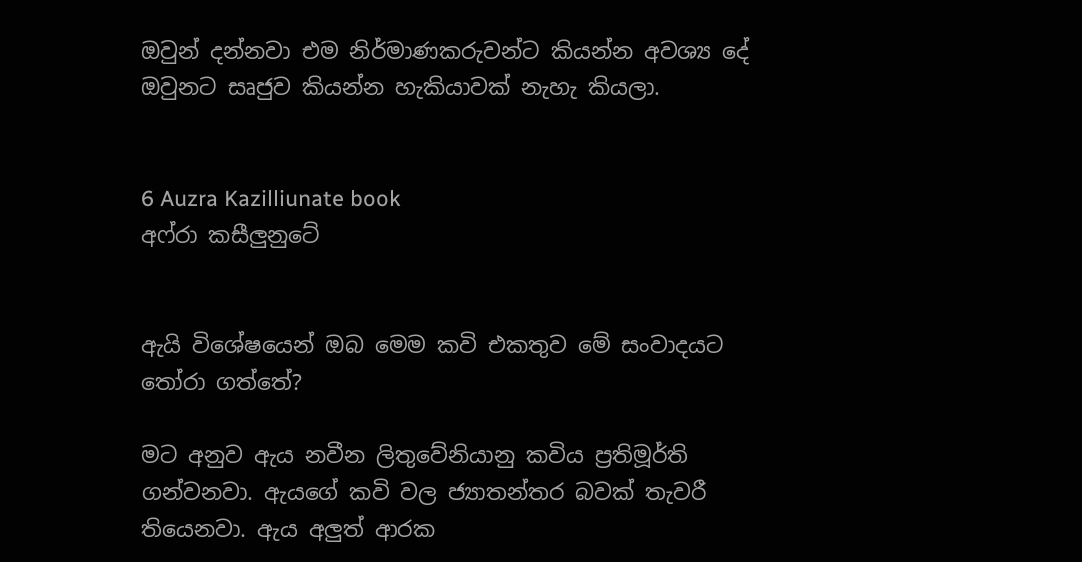ඔවුන් දන්නවා එම නිර්මාණකරුවන්ට කියන්න අවශ්‍ය දේ ඔවුනට සෘජුව කියන්න හැකියාවක් නැහැ කියලා.


6 Auzra Kazilliunate book
අෆ්රා කසීලුනුටේ


ඇයි විශේෂයෙන් ඔබ මෙම කවි එකතුව මේ සංවාදයට තෝරා ගත්තේ?

මට අනුව ඇය නවීන ලිතුවේනියානු කවිය ප්‍රතිමූර්ති ගන්වනවා. ඇයගේ කවි වල ජ්‍යාතන්තර බවක් තැවරී තියෙනවා. ඇය අලුත් ආරක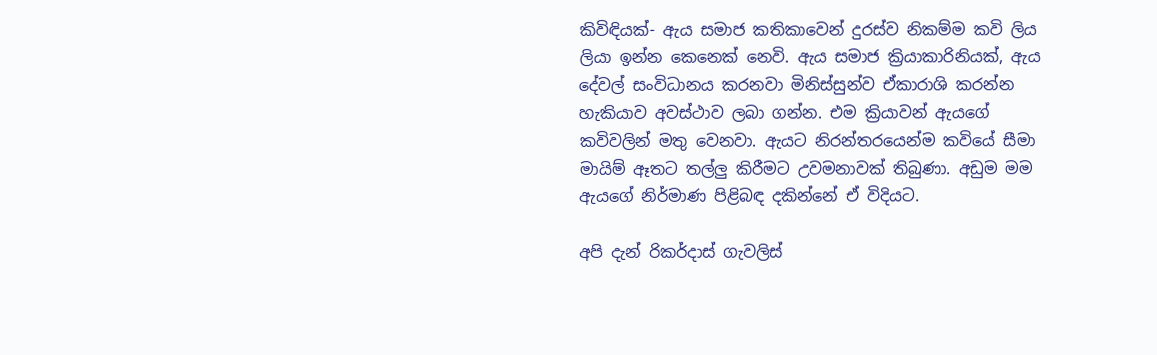කිවිඳියක්- ඇය සමාජ කතිකාවෙන් දුරස්ව නිකම්ම කවි ලිය ලියා ඉන්න කෙනෙක් නෙවි. ඇය සමාජ ක්‍රියාකාරිනියක්, ඇය දේවල් සංවිධානය කරනවා මිනිස්සුන්ව ඒකාරාශි කරන්න හැකියාව අවස්ථාව ලබා ගන්න. එම ක්‍රියාවන් ඇයගේ කවිවලින් මතු වෙනවා. ඇයට නිරන්තරයෙන්ම කවියේ සීමා මායිම් ඈතට තල්ලු කිරීමට උවමනාවක් තිබුණා. අඩුම මම ඇයගේ නිර්මාණ පිළිබඳ දකින්නේ ඒ විදියට.

අපි දැන් රිකර්දාස් ගැවලිස්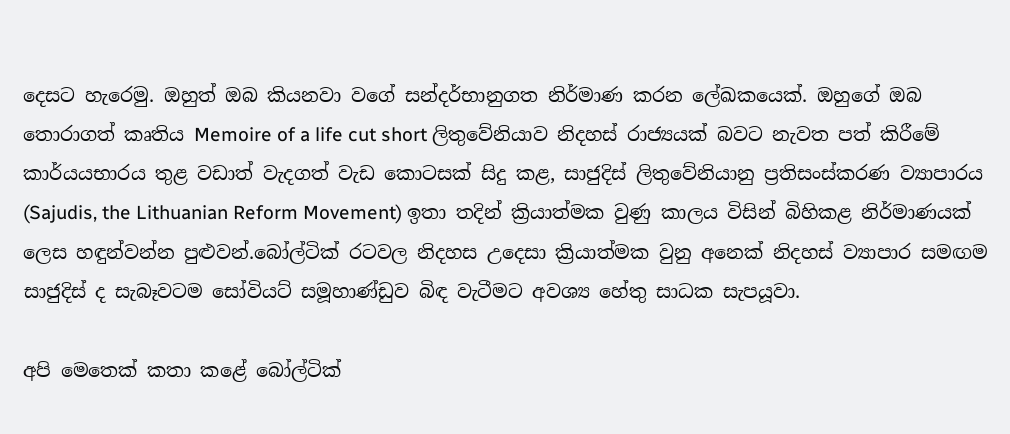දෙසට හැරෙමු. ඔහුත් ඔබ කියනවා වගේ සන්දර්භානුගත නිර්මාණ කරන ලේඛකයෙක්. ඔහුගේ ඔබ තොරාගත් කෘතිය Memoire of a life cut short ලිතුවේනියාව නිදහස් රාජ්‍යයක් බවට නැවත පත් කිරීමේ කාර්යයභාරය තුළ වඩාත් වැදගත් වැඩ කොටසක් සිදු කළ, සාජුදිස් ලිතුවේනියානු ප්‍රතිසංස්කරණ ව්‍යාපාරය (Sajudis, the Lithuanian Reform Movement) ඉතා තදින් ක්‍රියාත්මක වුණු කාලය විසින් බිහිකළ නිර්මාණයක් ලෙස හඳුන්වන්න පුළුවන්.බෝල්ටික් රටවල නිදහස උදෙසා ක්‍රියාත්මක වුනු අනෙක් නිදහස් ව්‍යාපාර සමඟම සාජුදිස් ද සැබෑවටම සෝවියට් සමූහාණ්ඩුව බිඳ වැටීමට අවශ්‍ය හේතු සාධක සැපයූවා.

අපි මෙතෙක් කතා කළේ බෝල්ටික්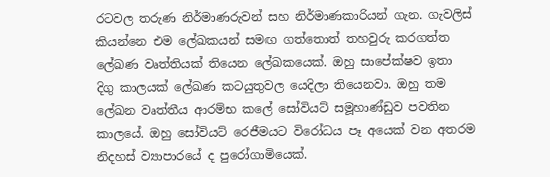රටවල තරුණ නිර්මාණරුවන් සහ නිර්මාණකාරියන් ගැන. ගැවලිස් කියන්නෙ එම ලේඛකයන් සමඟ ගත්තොත් තහවුරු කරගත්ත ලේඛණ වෘත්තියක් තියෙන ලේඛකයෙක්. ඔහු සාපේක්ෂව ඉතා දිගු කාලයක් ලේඛණ කටයුතුවල යෙදිලා තියෙනවා. ඔහු තම ලේඛන වෘත්තීය ආරම්භ කලේ සෝවියට් සමූහාණ්ඩුව පවතින කාලයේ. ඔහු සෝවියට් රෙජීමයට විරෝධය පෑ අයෙක් වන අතරම නිදහස් ව්‍යාපාරයේ ද පුරෝගාමියෙක්.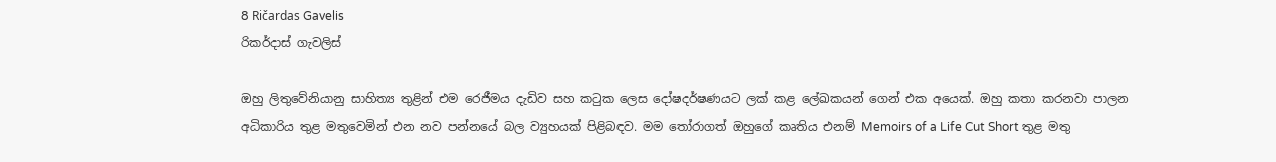8 Ričardas Gavelis
රිකර්දාස් ගැවලිස්

ඔහු ලිතුවේනියානු සාහිත්‍ය තුළින් එම රෙජීමය දැඩිව සහ කටුක ලෙස දෝෂදර්ෂණයට ලක් කළ ලේඛකයන් ගෙන් එක අයෙක්. ඔහු කතා කරනවා පාලන අධිකාරිය තුළ මතුවෙමින් එන නව පන්නයේ බල ව්‍යුහයක් පිළිබඳව. මම තෝරාගත් ඔහුගේ කෘතිය එනම් Memoirs of a Life Cut Short තුළ මතු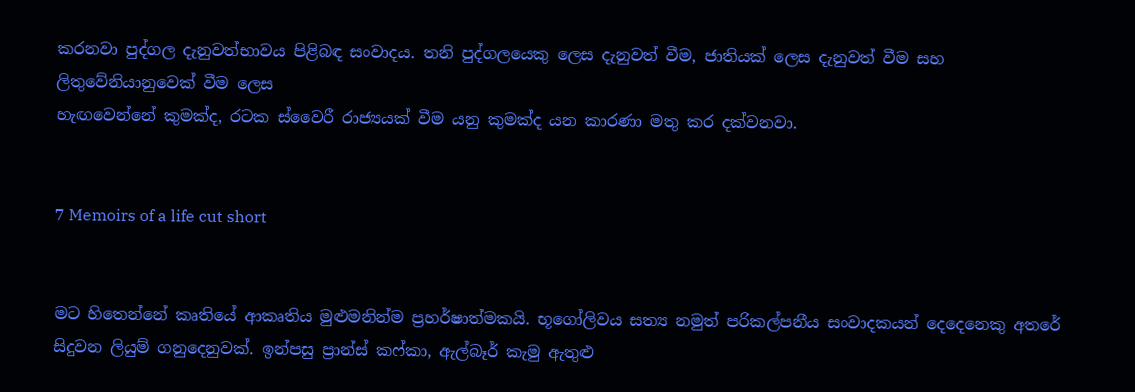කරනවා පුද්ගල දැනුවත්භාවය පිළිබඳ සංවාදය. තනි පුද්ගලයෙකු ලෙස දැනුවත් වීම, ජාතියක් ලෙස දැනුවත් වීම සහ ලිතුවේනියානුවෙක් වීම ලෙස
හැඟවෙන්නේ කුමක්ද, රටක ස්වෛරී රාජ්‍යයක් වීම යනු කුමක්ද යන කාරණා මතු කර දක්වනවා.


7 Memoirs of a life cut short


මට හිතෙන්නේ කෘතියේ ආකෘතිය මුළුමනින්ම ප්‍රහර්ෂාත්මකයි. භූගෝලිවය සත්‍ය නමුත් පරිකල්පනීය සංවාදකයන් දෙදෙනෙකු අතරේ සිදුවන ලියුම් ගනුදෙනුවක්. ඉන්පසු ප්‍රාන්ස් කෆ්කා, ඇල්බෑර් කැමු ඇතුළු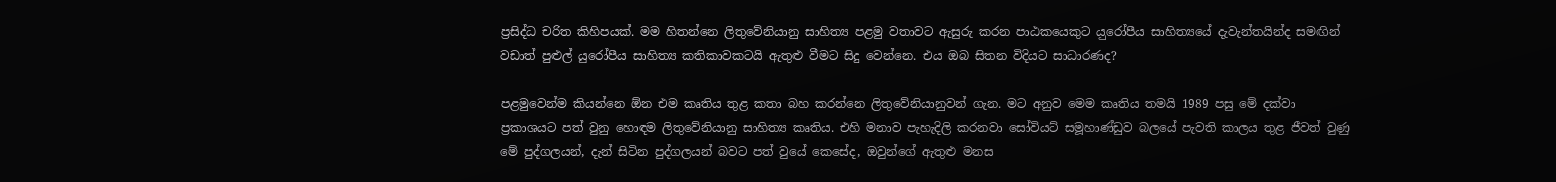ප්‍රසිද්ධ චරිත කිහිපයක්. මම හිතන්නෙ ලිතුවේනියානු සාහිත්‍ය පළමු වතාවට ඇසුරු කරන පාඨකයෙකුට ය‍ුරෝපීය සාහිත්‍යයේ දැවැන්තයින්ද සමඟින් වඩාත් පුළුල් යුරෝපීය සාහිත්‍ය කතිකාවකටයි ඇතුළු වීමට සිදු වෙන්නෙ. එය ඔබ සිතන විදියට සාධාරණද?

පළමුවෙන්ම කියන්නෙ ඕන එම කෘතිය තුළ කතා බහ කරන්නෙ ලිතුවේනියානුවන් ගැන. මට අනුව මෙම කෘතිය තමයි 1989 පසු මේ දක්වා ප්‍රකාශයට පත් වුනු හොඳම ලිතුවේනියානු සාහිත්‍ය කෘතිය. එහි මනාව පැහැදිලි කරනවා සෝවිය‍ට් සමූහාණ්ඩුව බලයේ පැවති කාලය තුළ ජීවත් වුණු මේ පුද්ගලයන්, දැන් සිටින පුද්ගලයන් බවට පත් වුයේ කෙසේද, ඔවුන්ගේ ඇතුළු මනස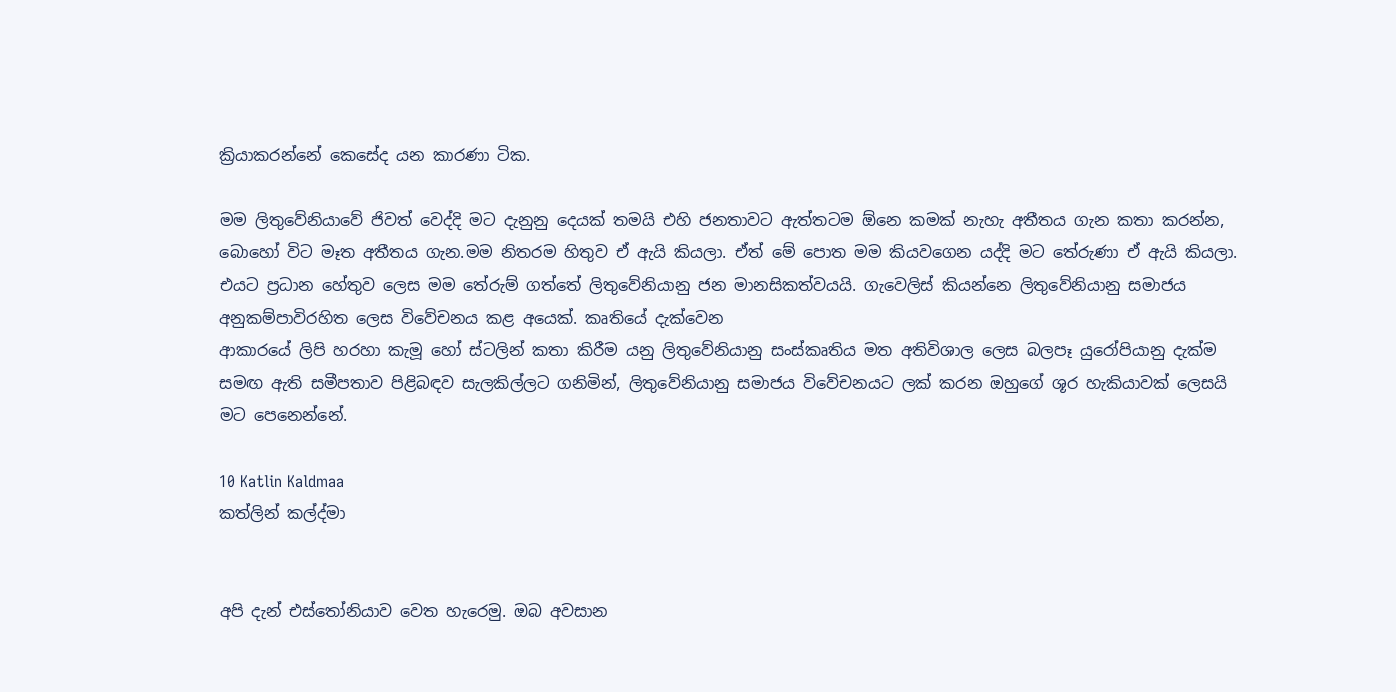ක්‍රියාකරන්නේ කෙසේද යන කාරණා ටික.

මම ලිතුවේනියාවේ ජිවත් වෙද්දි මට දැනුනු දෙයක් තමයි එහි ජනතාවට ඇත්තටම ඕනෙ කමක් නැහැ අතීතය ගැන කතා කරන්න, බොහෝ විට මෑත අතීතය ගැන.මම නිතරම හිතුව ඒ ඇයි කියලා. ඒත් මේ පොත මම කියවගෙන යද්දි මට තේරුණා ඒ ඇයි කියලා. එය‍ට ප්‍රධාන හේතුව ලෙස මම තේරුම් ගත්තේ ලිතුවේනියානු ජන මානසිකත්වයයි. ගැවෙලිස් කියන්නෙ ලිතුවේනියානු සමාජය අනුකම්පාවිරහිත ලෙස විවේචනය කළ අයෙක්. කෘතියේ දැක්වෙන
ආකාරයේ ලිපි හරහා කැමූ හෝ ස්ටලින් කතා කිරීම යනු ලිතුවේනියානු සංස්කෘතිය මත අතිවිශාල ලෙස බලපෑ යුරෝපියානු දැක්ම සමඟ ඇති සමීපතාව පිළිබඳව සැලකිල්ලට ගනිමින්, ලිතුවේනියානු සමාජය විවේචනයට ලක් කරන ඔහුගේ ශූර හැකියාවක් ලෙසයි මට පෙනෙන්නේ.

10 Katlin Kaldmaa
කත්ලින් කල්ද්මා


අපි දැන් එස්තෝනියාව වෙත හැරෙමු. ඔබ අවසාන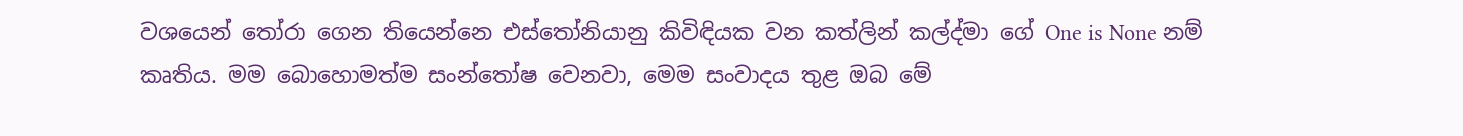වශයෙන් තෝරා ගෙන තියෙන්නෙ එස්තෝනියානු කිවිඳියක වන කත්ලින් කල්ද්මා ගේ One is None නම් කෘතිය. මම බොහොමත්ම සංන්තෝෂ වෙනවා, මෙම සංවාදය තුළ ඔබ මේ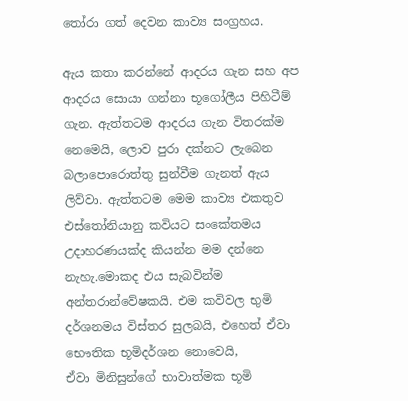තෝරා ගත් දෙවන කාව්‍ය සංග්‍රහය.

ඇය කතා කරන්නේ ආදරය ගැන සහ අප ආදරය සොයා ගන්නා භූගෝලීය පිහිටීම් ගැන. ඇත්තටම ආදරය ගැන විතරක්ම නෙමෙයි, ලොව පුරා දක්නට ලැබෙන බලාපොරොත්තු සුන්වීම ගැනත් ඇය ලිව්වා. ඇත්තටම මෙම කාව්‍ය එකතුව එස්තෝනියානු කවියට සංකේතමය උදාහරණයක්ද කියන්න මම දන්නෙ නැහැ.මොකද එය සැබවින්ම අන්තරාන්වේෂකයි. එම කවිවල භුමි දර්ශනමය විස්තර සුලබයි, එහෙත් ඒවා භෞතික භූමිදර්ශන නොවෙයි,
ඒවා මිනිසුන්ගේ භාවාත්මක භූමි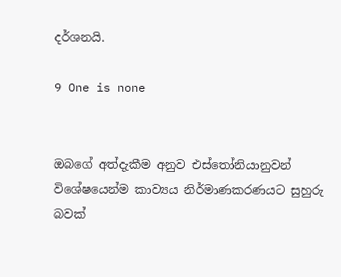දර්ශනයි.

9 One is none


ඔබගේ අත්දැකීම අනුව එස්තෝනියානුවන් විශේෂයෙන්ම කාව්‍යය නිර්මාණකරණයට සුහුරු බවක්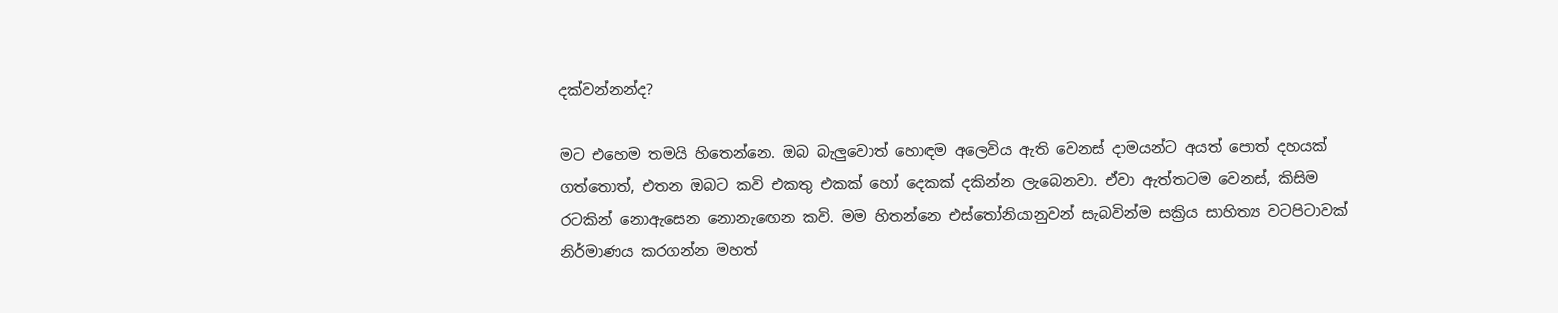දක්වන්නන්ද?

මට එහෙම තමයි හිතෙන්නෙ. ඔබ බැලුවොත් හොඳම අලෙවිය ඇති වෙනස් දාමයන්ට අයත් පොත් දහයක් ගත්තොත්, එතන ඔබට කවි එකතු එකක් හෝ දෙකක් දකින්න ලැබෙනවා. ඒවා ඇත්තටම වෙනස්, කිසිම රටකින් නොඇසෙන නොනැ‍ඟෙන කවි. මම හිතන්නෙ එස්තෝනියානුවන් සැබවින්ම සක්‍රිය සාහිත්‍ය වටපිටාවක් නිර්මාණය කරගන්න මහත්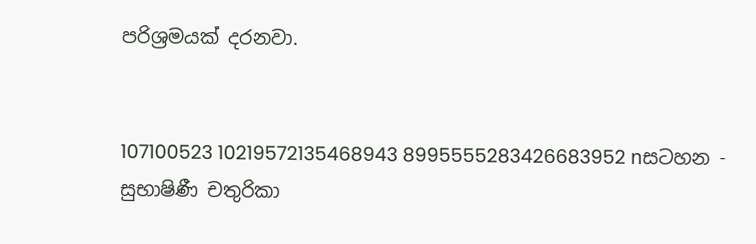පරිශ්‍රමයක් දරනවා.


107100523 10219572135468943 8995555283426683952 nසටහන - සුභාෂිණී චතුරිකා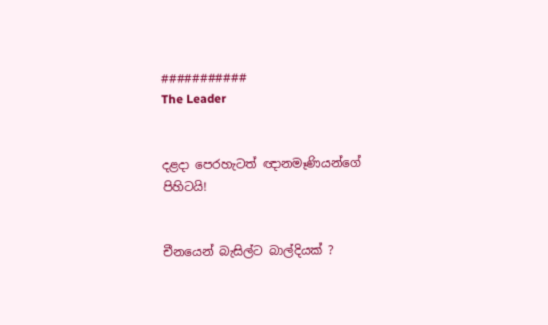###########
The Leader


දළදා පෙරහැටත් ඥානමෑණියන්ගේ පිහිටයි!


චීනයෙන් බැසිල්ට බාල්දියක් ?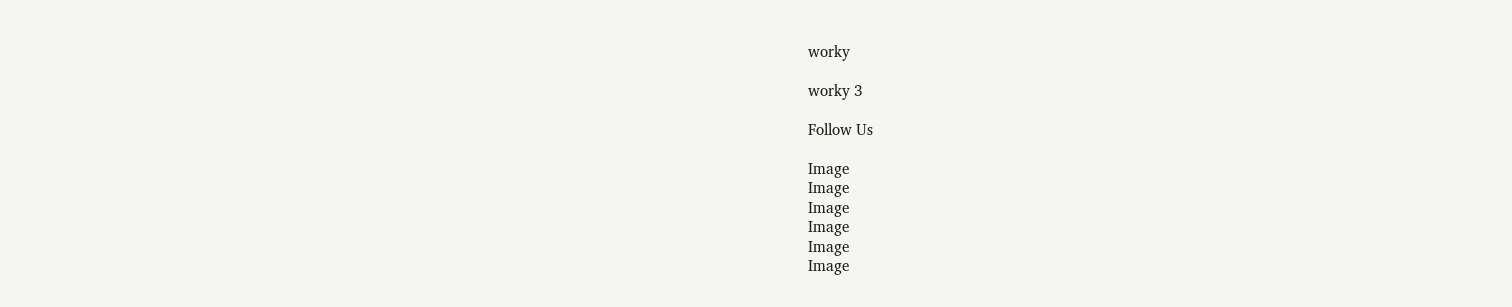worky

worky 3

Follow Us

Image
Image
Image
Image
Image
Image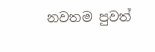නවතම පුවත්